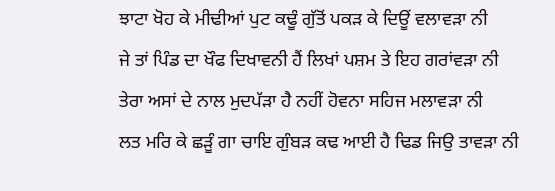ਝਾਟਾ ਖੋਹ ਕੇ ਮੀਢੀਆਂ ਪੁਟ ਕਢੂੰ ਗੁੱਤੋਂ ਪਕੜ ਕੇ ਦਿਊਂ ਵਲਾਵੜਾ ਨੀ
ਜੇ ਤਾਂ ਪਿੰਡ ਦਾ ਖੌਫ ਦਿਖਾਵਨੀ ਹੈਂ ਲਿਖਾਂ ਪਸ਼ਮ ਤੇ ਇਹ ਗਰਾਂਵੜਾ ਨੀ
ਤੇਰਾ ਅਸਾਂ ਦੇ ਨਾਲ ਮੁਦਪੱੜਾ ਹੈ ਨਹੀਂ ਹੋਵਨਾ ਸਹਿਜ ਮਲਾਵੜਾ ਨੀ
ਲਤ ਮਰਿ ਕੇ ਛੜੂੰ ਗਾ ਚਾਇ ਗੁੰਬੜ ਕਢ ਆਈ ਹੈ ਢਿਡ ਜਿਉ ਤਾਵੜਾ ਨੀ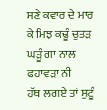ਸਣੇ ਕਵਾਰ ਦੇ ਮਾਰ ਕੇ ਮਿਝ ਕਢੂੰ ਚੁਤੜ ਘੜੂੰ ਗਾ ਨਾਲ ਫਹਾਵੜਾ ਨੀ
ਹੱਥ ਲਗਏ ਤਾਂ ਸੁਟੂੰ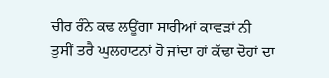ਚੀਰ ਰੰਨੇ ਕਢ ਲਊਂਗਾ ਸਾਰੀਆਂ ਕਾਵੜਾਂ ਨੀ
ਤੁਸੀਂ ਤਰੈ ਘੁਲਹਾਟਨਾਂ ਹੋ ਜਾਂਦਾ ਹਾਂ ਕੱਢਾ ਦੋਹਾਂ ਦਾ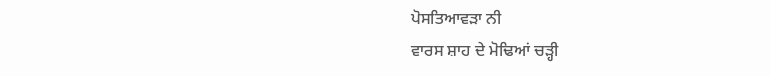ਪੋਸਤਿਆਵੜਾ ਨੀ
ਵਾਰਸ ਸ਼ਾਹ ਦੇ ਮੋਢਿਆਂ ਚੜ੍ਹੀ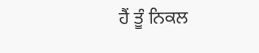ਹੈਂ ਤੂੰ ਨਿਕਲ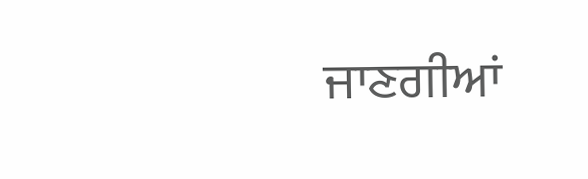ਜਾਣਗੀਆਂ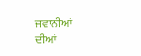ਜਵਾਨੀਆਂ ਦੀਆਂ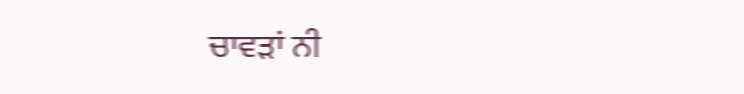ਚਾਵੜਾਂ ਨੀ